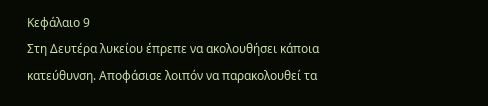Κεφάλαιο 9
Στη Δευτέρα λυκείου έπρεπε να ακολουθήσει κάποια κατεύθυνση. Αποφάσισε λοιπόν να παρακολουθεί τα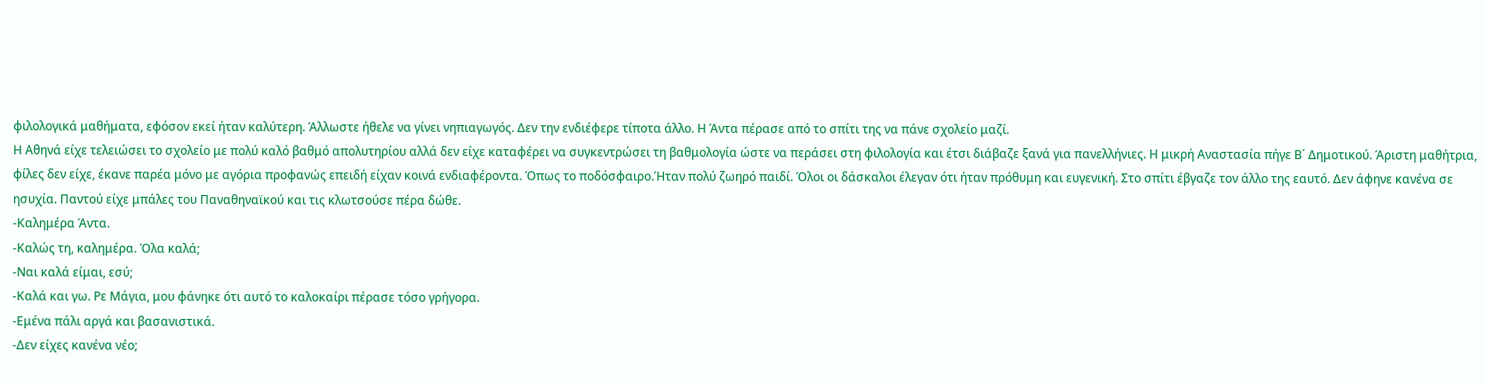φιλολογικά μαθήματα, εφόσον εκεί ήταν καλύτερη. Άλλωστε ήθελε να γίνει νηπιαγωγός. Δεν την ενδιέφερε τίποτα άλλο. Η Άντα πέρασε από το σπίτι της να πάνε σχολείο μαζί.
Η Αθηνά είχε τελειώσει το σχολείο με πολύ καλό βαθμό απολυτηρίου αλλά δεν είχε καταφέρει να συγκεντρώσει τη βαθμολογία ώστε να περάσει στη φιλολογία και έτσι διάβαζε ξανά για πανελλήνιες. Η μικρή Αναστασία πήγε Β΄ Δημοτικού. Άριστη μαθήτρια, φίλες δεν είχε, έκανε παρέα μόνο με αγόρια προφανώς επειδή είχαν κοινά ενδιαφέροντα. Όπως το ποδόσφαιρο.Ήταν πολύ ζωηρό παιδί. Όλοι οι δάσκαλοι έλεγαν ότι ήταν πρόθυμη και ευγενική. Στο σπίτι έβγαζε τον άλλο της εαυτό. Δεν άφηνε κανένα σε ησυχία. Παντού είχε μπάλες του Παναθηναϊκού και τις κλωτσούσε πέρα δώθε.
-Καλημέρα Άντα.
-Καλώς τη, καλημέρα. Όλα καλά;
-Ναι καλά είμαι, εσύ;
-Καλά και γω. Ρε Μάγια, μου φάνηκε ότι αυτό το καλοκαίρι πέρασε τόσο γρήγορα.
-Εμένα πάλι αργά και βασανιστικά.
-Δεν είχες κανένα νέο;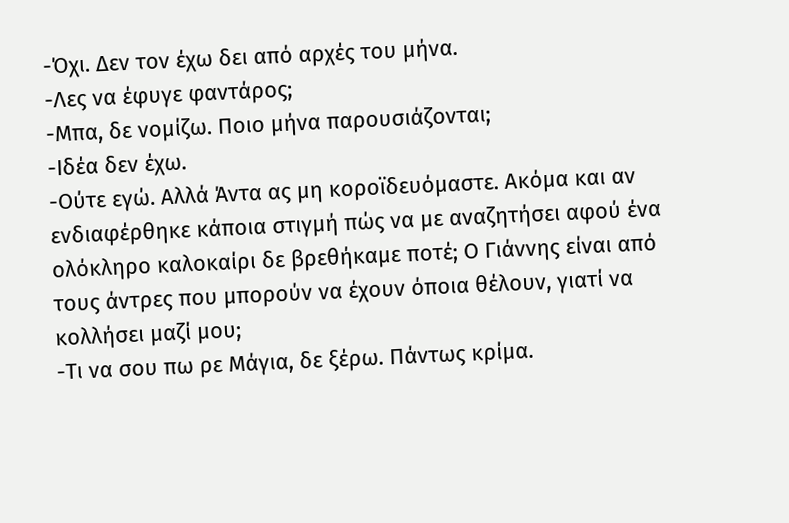-Όχι. Δεν τον έχω δει από αρχές του μήνα.
-Λες να έφυγε φαντάρος;
-Μπα, δε νομίζω. Ποιο μήνα παρουσιάζονται;
-Ιδέα δεν έχω.
-Ούτε εγώ. Αλλά Άντα ας μη κοροϊδευόμαστε. Ακόμα και αν ενδιαφέρθηκε κάποια στιγμή πώς να με αναζητήσει αφού ένα ολόκληρο καλοκαίρι δε βρεθήκαμε ποτέ; Ο Γιάννης είναι από τους άντρες που μπορούν να έχουν όποια θέλουν, γιατί να κολλήσει μαζί μου;
-Τι να σου πω ρε Μάγια, δε ξέρω. Πάντως κρίμα.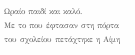Ωραίο παιδί και καλό.
Με το που έφτασαν στη πόρτα του σχολείου πετάχτηκε η Αίμη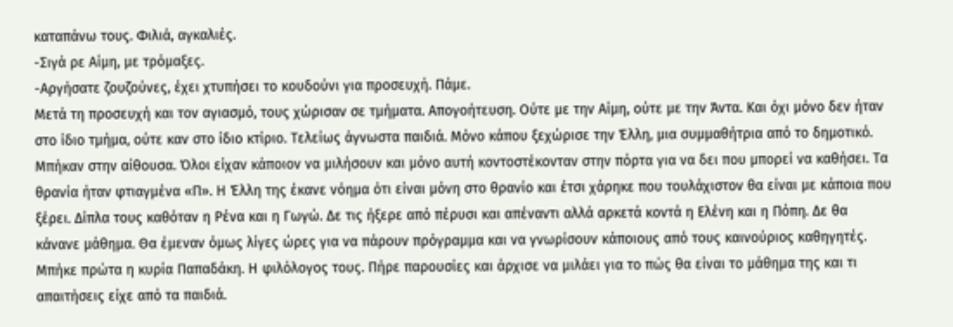καταπάνω τους. Φιλιά, αγκαλιές.
-Σιγά ρε Αίμη, με τρόμαξες.
-Αργήσατε ζουζούνες, έχει χτυπήσει το κουδούνι για προσευχή. Πάμε.
Μετά τη προσευχή και τον αγιασμό, τους χώρισαν σε τμήματα. Απογοήτευση. Ούτε με την Αίμη, ούτε με την Άντα. Και όχι μόνο δεν ήταν στο ίδιο τμήμα, ούτε καν στο ίδιο κτίριο. Τελείως άγνωστα παιδιά. Μόνο κάπου ξεχώρισε την Έλλη, μια συμμαθήτρια από το δημοτικό. Μπήκαν στην αίθουσα. Όλοι είχαν κάποιον να μιλήσουν και μόνο αυτή κοντοστέκονταν στην πόρτα για να δει που μπορεί να καθήσει. Τα θρανία ήταν φτιαγμένα «Π». Η Έλλη της έκανε νόημα ότι είναι μόνη στο θρανίο και έτσι χάρηκε που τουλάχιστον θα είναι με κάποια που ξέρει. Δίπλα τους καθόταν η Ρένα και η Γωγώ. Δε τις ήξερε από πέρυσι και απέναντι αλλά αρκετά κοντά η Ελένη και η Πόπη. Δε θα κάνανε μάθημα. Θα έμεναν όμως λίγες ώρες για να πάρουν πρόγραμμα και να γνωρίσουν κάποιους από τους καινούριος καθηγητές. Μπήκε πρώτα η κυρία Παπαδάκη. Η φιλόλογος τους. Πήρε παρουσίες και άρχισε να μιλάει για το πώς θα είναι το μάθημα της και τι απαιτήσεις είχε από τα παιδιά.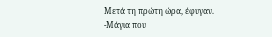Μετά τη πρώτη ώρα, έφυγαν.
-Μάγια που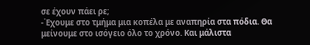σε έχουν πάει ρε;
-Έχουμε στο τμήμα μια κοπέλα με αναπηρία στα πόδια. Θα μείνουμε στο ισόγειο όλο το χρόνο. Και μάλιστα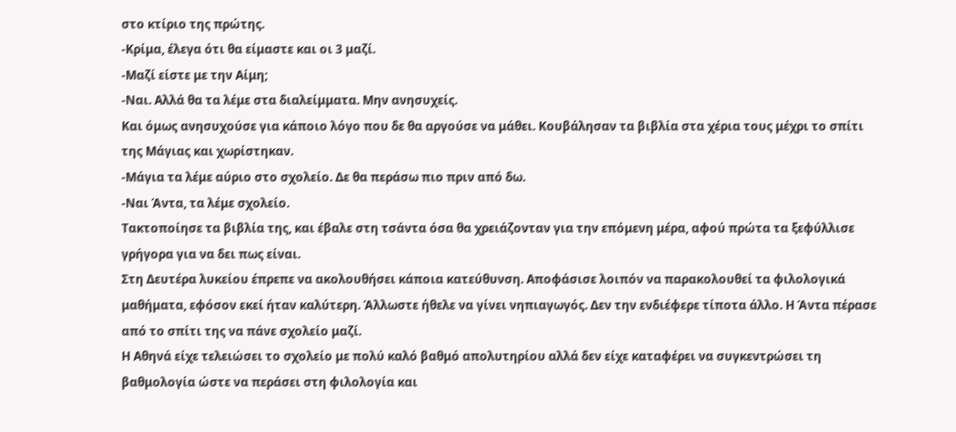στο κτίριο της πρώτης.
-Κρίμα, έλεγα ότι θα είμαστε και οι 3 μαζί.
-Μαζί είστε με την Αίμη;
-Ναι. Αλλά θα τα λέμε στα διαλείμματα. Μην ανησυχείς.
Και όμως ανησυχούσε για κάποιο λόγο που δε θα αργούσε να μάθει. Κουβάλησαν τα βιβλία στα χέρια τους μέχρι το σπίτι της Μάγιας και χωρίστηκαν.
-Μάγια τα λέμε αύριο στο σχολείο. Δε θα περάσω πιο πριν από δω.
-Ναι Άντα, τα λέμε σχολείο.
Τακτοποίησε τα βιβλία της, και έβαλε στη τσάντα όσα θα χρειάζονταν για την επόμενη μέρα, αφού πρώτα τα ξεφύλλισε γρήγορα για να δει πως είναι.
Στη Δευτέρα λυκείου έπρεπε να ακολουθήσει κάποια κατεύθυνση. Αποφάσισε λοιπόν να παρακολουθεί τα φιλολογικά μαθήματα, εφόσον εκεί ήταν καλύτερη. Άλλωστε ήθελε να γίνει νηπιαγωγός. Δεν την ενδιέφερε τίποτα άλλο. Η Άντα πέρασε από το σπίτι της να πάνε σχολείο μαζί.
Η Αθηνά είχε τελειώσει το σχολείο με πολύ καλό βαθμό απολυτηρίου αλλά δεν είχε καταφέρει να συγκεντρώσει τη βαθμολογία ώστε να περάσει στη φιλολογία και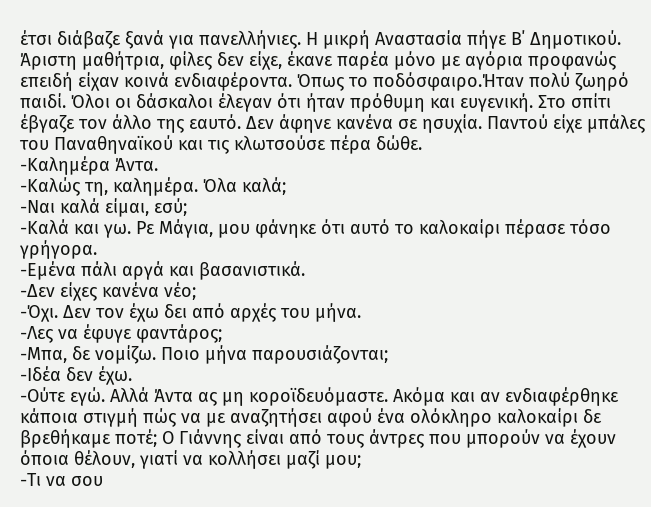έτσι διάβαζε ξανά για πανελλήνιες. Η μικρή Αναστασία πήγε Β΄ Δημοτικού. Άριστη μαθήτρια, φίλες δεν είχε, έκανε παρέα μόνο με αγόρια προφανώς επειδή είχαν κοινά ενδιαφέροντα. Όπως το ποδόσφαιρο.Ήταν πολύ ζωηρό παιδί. Όλοι οι δάσκαλοι έλεγαν ότι ήταν πρόθυμη και ευγενική. Στο σπίτι έβγαζε τον άλλο της εαυτό. Δεν άφηνε κανένα σε ησυχία. Παντού είχε μπάλες του Παναθηναϊκού και τις κλωτσούσε πέρα δώθε.
-Καλημέρα Άντα.
-Καλώς τη, καλημέρα. Όλα καλά;
-Ναι καλά είμαι, εσύ;
-Καλά και γω. Ρε Μάγια, μου φάνηκε ότι αυτό το καλοκαίρι πέρασε τόσο γρήγορα.
-Εμένα πάλι αργά και βασανιστικά.
-Δεν είχες κανένα νέο;
-Όχι. Δεν τον έχω δει από αρχές του μήνα.
-Λες να έφυγε φαντάρος;
-Μπα, δε νομίζω. Ποιο μήνα παρουσιάζονται;
-Ιδέα δεν έχω.
-Ούτε εγώ. Αλλά Άντα ας μη κοροϊδευόμαστε. Ακόμα και αν ενδιαφέρθηκε κάποια στιγμή πώς να με αναζητήσει αφού ένα ολόκληρο καλοκαίρι δε βρεθήκαμε ποτέ; Ο Γιάννης είναι από τους άντρες που μπορούν να έχουν όποια θέλουν, γιατί να κολλήσει μαζί μου;
-Τι να σου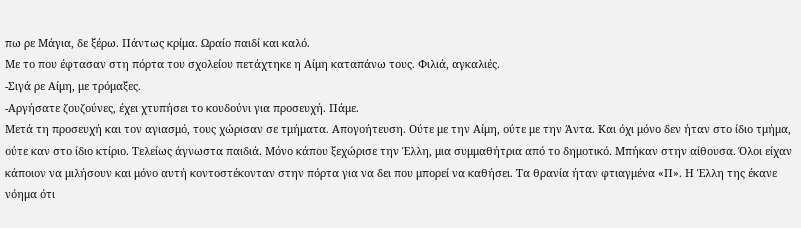πω ρε Μάγια, δε ξέρω. Πάντως κρίμα. Ωραίο παιδί και καλό.
Με το που έφτασαν στη πόρτα του σχολείου πετάχτηκε η Αίμη καταπάνω τους. Φιλιά, αγκαλιές.
-Σιγά ρε Αίμη, με τρόμαξες.
-Αργήσατε ζουζούνες, έχει χτυπήσει το κουδούνι για προσευχή. Πάμε.
Μετά τη προσευχή και τον αγιασμό, τους χώρισαν σε τμήματα. Απογοήτευση. Ούτε με την Αίμη, ούτε με την Άντα. Και όχι μόνο δεν ήταν στο ίδιο τμήμα, ούτε καν στο ίδιο κτίριο. Τελείως άγνωστα παιδιά. Μόνο κάπου ξεχώρισε την Έλλη, μια συμμαθήτρια από το δημοτικό. Μπήκαν στην αίθουσα. Όλοι είχαν κάποιον να μιλήσουν και μόνο αυτή κοντοστέκονταν στην πόρτα για να δει που μπορεί να καθήσει. Τα θρανία ήταν φτιαγμένα «Π». Η Έλλη της έκανε νόημα ότι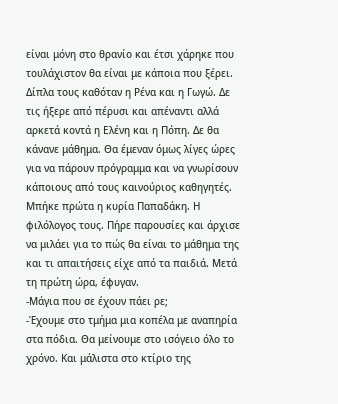είναι μόνη στο θρανίο και έτσι χάρηκε που τουλάχιστον θα είναι με κάποια που ξέρει. Δίπλα τους καθόταν η Ρένα και η Γωγώ. Δε τις ήξερε από πέρυσι και απέναντι αλλά αρκετά κοντά η Ελένη και η Πόπη. Δε θα κάνανε μάθημα. Θα έμεναν όμως λίγες ώρες για να πάρουν πρόγραμμα και να γνωρίσουν κάποιους από τους καινούριος καθηγητές. Μπήκε πρώτα η κυρία Παπαδάκη. Η φιλόλογος τους. Πήρε παρουσίες και άρχισε να μιλάει για το πώς θα είναι το μάθημα της και τι απαιτήσεις είχε από τα παιδιά. Μετά τη πρώτη ώρα, έφυγαν.
-Μάγια που σε έχουν πάει ρε;
-Έχουμε στο τμήμα μια κοπέλα με αναπηρία στα πόδια. Θα μείνουμε στο ισόγειο όλο το χρόνο. Και μάλιστα στο κτίριο της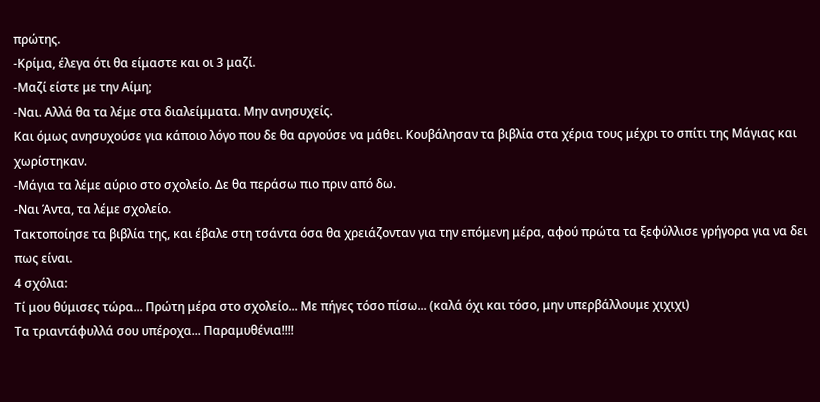πρώτης.
-Κρίμα, έλεγα ότι θα είμαστε και οι 3 μαζί.
-Μαζί είστε με την Αίμη;
-Ναι. Αλλά θα τα λέμε στα διαλείμματα. Μην ανησυχείς.
Και όμως ανησυχούσε για κάποιο λόγο που δε θα αργούσε να μάθει. Κουβάλησαν τα βιβλία στα χέρια τους μέχρι το σπίτι της Μάγιας και χωρίστηκαν.
-Μάγια τα λέμε αύριο στο σχολείο. Δε θα περάσω πιο πριν από δω.
-Ναι Άντα, τα λέμε σχολείο.
Τακτοποίησε τα βιβλία της, και έβαλε στη τσάντα όσα θα χρειάζονταν για την επόμενη μέρα, αφού πρώτα τα ξεφύλλισε γρήγορα για να δει πως είναι.
4 σχόλια:
Τί μου θύμισες τώρα... Πρώτη μέρα στο σχολείο... Με πήγες τόσο πίσω... (καλά όχι και τόσο, μην υπερβάλλουμε χιχιχι)
Τα τριαντάφυλλά σου υπέροχα... Παραμυθένια!!!!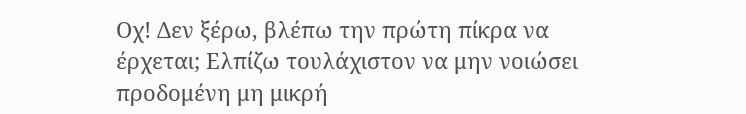Οχ! Δεν ξέρω, βλέπω την πρώτη πίκρα να έρχεται; Ελπίζω τουλάχιστον να μην νοιώσει προδομένη μη μικρή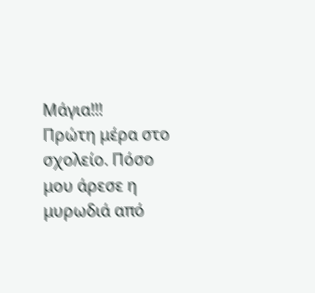Μάγια!!!
Πρώτη μέρα στο σχολείο. Πόσο μου άρεσε η μυρωδιά από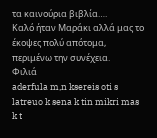τα καινούρια βιβλία….
Καλό ήταν Μαράκι αλλά μας το έκοψες πολύ απότομα, περιμένω την συνέχεια.
Φιλιά
aderfula m,n ksereis oti s latreuo k sena k tin mikri mas k t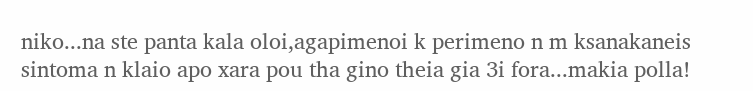niko...na ste panta kala oloi,agapimenoi k perimeno n m ksanakaneis sintoma n klaio apo xara pou tha gino theia gia 3i fora...makia polla!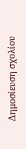Δημοσίευση σχολίου